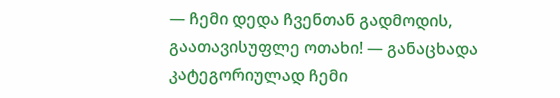— ჩემი დედა ჩვენთან გადმოდის, გაათავისუფლე ოთახი! — განაცხადა კატეგორიულად ჩემი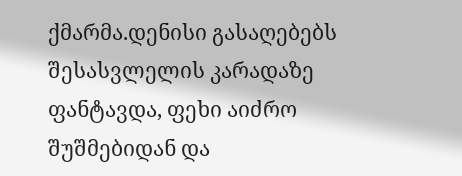ქმარმა.დენისი გასაღებებს შესასვლელის კარადაზე ფანტავდა, ფეხი აიძრო შუშმებიდან და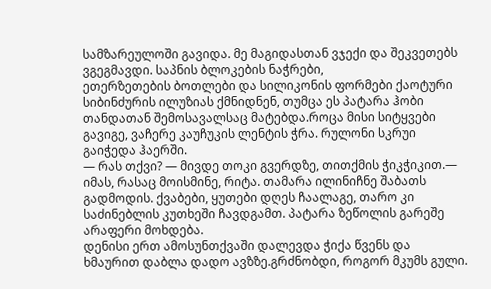სამზარეულოში გავიდა. მე მაგიდასთან ვჯექი და შეკვეთებს ვგეგმავდი. საპნის ბლოკების ნაჭრები,
ეთერზეთების ბოთლები და სილიკონის ფორმები ქაოტური სიბინძურის ილუზიას ქმნიდნენ, თუმცა ეს პატარა ჰობი თანდათან შემოსავალსაც მატებდა.როცა მისი სიტყვები გავიგე, ვაჩერე კაუჩუკის ლენტის ჭრა. რულონი სკრუი გაიჭედა ჰაერში.
— რას თქვი? — მივდე თოკი გვერდზე, თითქმის ჭიკჭიკით.— იმას, რასაც მოისმინე, რიტა. თამარა ილინიჩნე შაბათს გადმოდის. ქვაბები, ყუთები დღეს ჩაალაგე, თარო კი საძინებლის კუთხეში ჩავდგამთ. პატარა ზეწოლის გარეშე არაფერი მოხდება.
დენისი ერთ ამოსუნთქვაში დალევდა ჭიქა წვენს და ხმაურით დაბლა დადო ავზზე.გრძნობდი, როგორ მკუმს გული.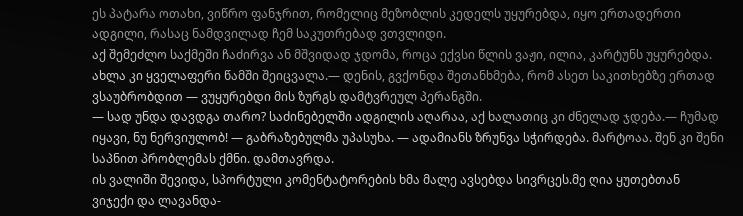ეს პატარა ოთახი, ვიწრო ფანჯრით, რომელიც მეზობლის კედელს უყურებდა, იყო ერთადერთი ადგილი, რასაც ნამდვილად ჩემ საკუთრებად ვთვლიდი.
აქ შემეძლო საქმეში ჩაძირვა ან მშვიდად ჯდომა, როცა ექვსი წლის ვაჟი, ილია, კარტუნს უყურებდა. ახლა კი ყველაფერი წამში შეიცვალა.— დენის, გვქონდა შეთანხმება, რომ ასეთ საკითხებზე ერთად ვსაუბრობდით — ვუყურებდი მის ზურგს დამტვრეულ პერანგში.
— სად უნდა დავდგა თარო? საძინებელში ადგილის აღარაა, აქ ხალათიც კი ძნელად ჯდება.— ჩუმად იყავი, ნუ ნერვიულობ! — გაბრაზებულმა უპასუხა. — ადამიანს ზრუნვა სჭირდება. მარტოაა. შენ კი შენი საპნით პრობლემას ქმნი. დამთავრდა.
ის ვალიში შევიდა, სპორტული კომენტატორების ხმა მალე ავსებდა სივრცეს.მე ღია ყუთებთან ვიჯექი და ლავანდა-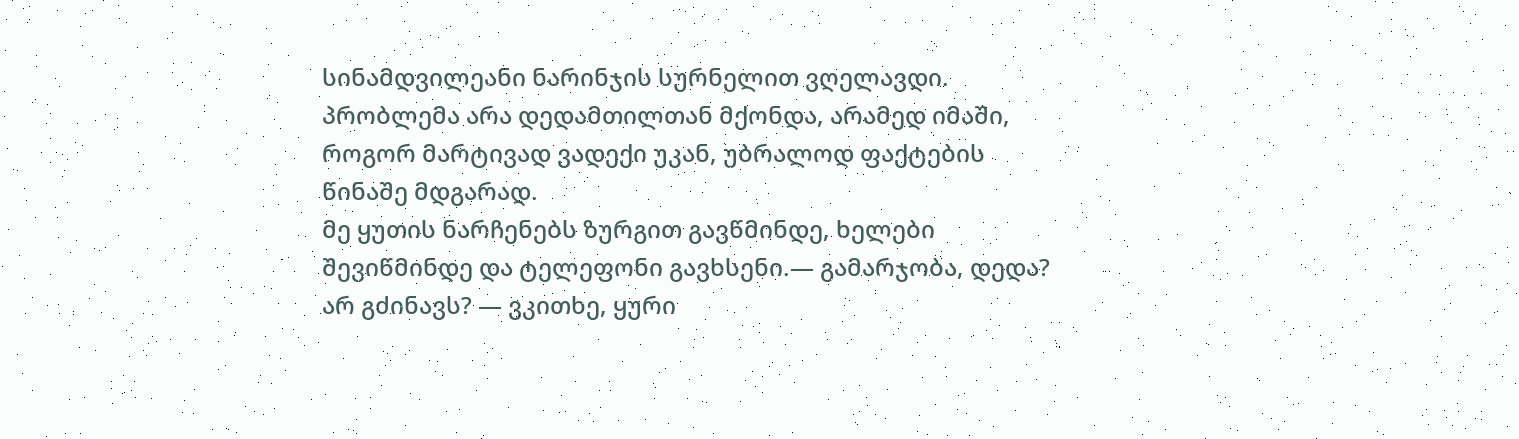სინამდვილეანი ნარინჯის სურნელით ვღელავდი. პრობლემა არა დედამთილთან მქონდა, არამედ იმაში, როგორ მარტივად ვადექი უკან, უბრალოდ ფაქტების წინაშე მდგარად.
მე ყუთის ნარჩენებს ზურგით გავწმინდე, ხელები შევიწმინდე და ტელეფონი გავხსენი.— გამარჯობა, დედა? არ გძინავს? — ვკითხე, ყური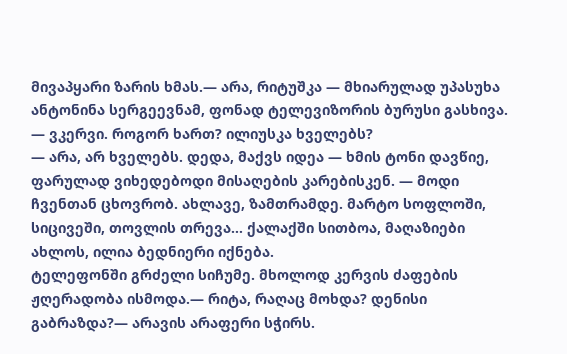მივაპყარი ზარის ხმას.— არა, რიტუშკა — მხიარულად უპასუხა ანტონინა სერგეევნამ, ფონად ტელევიზორის ბურუსი გასხივა. — ვკერვი. როგორ ხართ? ილიუსკა ხველებს?
— არა, არ ხველებს. დედა, მაქვს იდეა — ხმის ტონი დავწიე, ფარულად ვიხედებოდი მისაღების კარებისკენ. — მოდი ჩვენთან ცხოვრობ. ახლავე, ზამთრამდე. მარტო სოფლოში, სიცივეში, თოვლის თრევა… ქალაქში სითბოა, მაღაზიები ახლოს, ილია ბედნიერი იქნება.
ტელეფონში გრძელი სიჩუმე. მხოლოდ კერვის ძაფების ჟღერადობა ისმოდა.— რიტა, რაღაც მოხდა? დენისი გაბრაზდა?— არავის არაფერი სჭირს.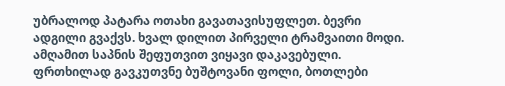უბრალოდ პატარა ოთახი გავათავისუფლეთ. ბევრი ადგილი გვაქვს. ხვალ დილით პირველი ტრამვაითი მოდი.
ამღამით საპნის შეფუთვით ვიყავი დაკავებული. ფრთხილად გავკუთვნე ბუშტოვანი ფოლი, ბოთლები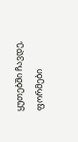ყუთებში ჩავდე, ფორმები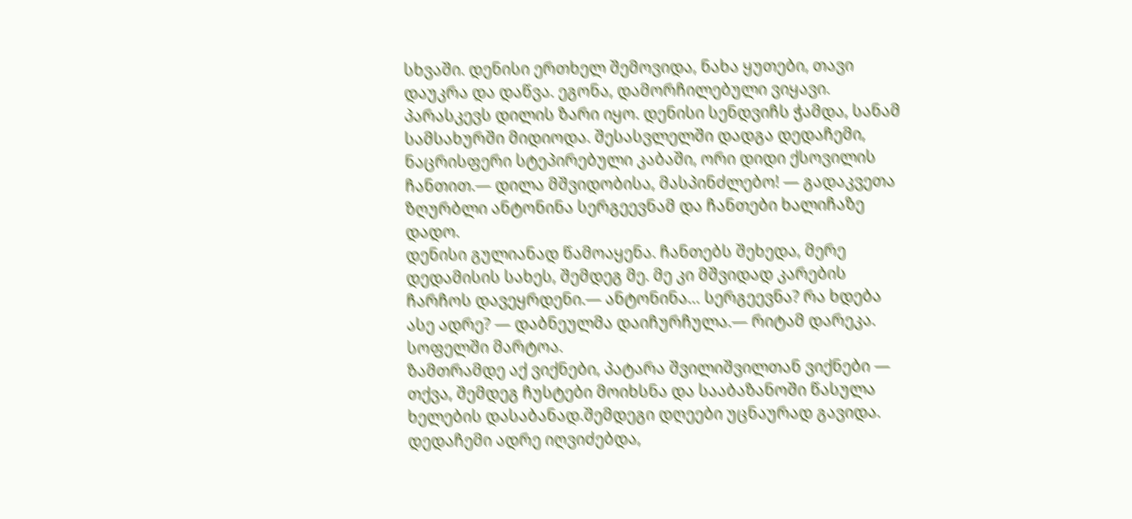სხვაში. დენისი ერთხელ შემოვიდა, ნახა ყუთები, თავი დაუკრა და დაწვა. ეგონა, დამორჩილებული ვიყავი.
პარასკევს დილის ზარი იყო. დენისი სენდვიჩს ჭამდა, სანამ სამსახურში მიდიოდა. შესასვლელში დადგა დედაჩემი, ნაცრისფერი სტეპირებული კაბაში, ორი დიდი ქსოვილის ჩანთით.— დილა მშვიდობისა, მასპინძლებო! — გადაკვეთა ზღურბლი ანტონინა სერგეევნამ და ჩანთები ხალიჩაზე დადო.
დენისი გულიანად წამოაყენა. ჩანთებს შეხედა, მერე დედამისის სახეს, შემდეგ მე. მე კი მშვიდად კარების ჩარჩოს დავეყრდენი.— ანტონინა… სერგეევნა? რა ხდება ასე ადრე? — დაბნეულმა დაიჩურჩულა.— რიტამ დარეკა. სოფელში მარტოა.
ზამთრამდე აქ ვიქნები, პატარა შვილიშვილთან ვიქნები — თქვა, შემდეგ ჩუსტები მოიხსნა და სააბაზანოში წასულა ხელების დასაბანად.შემდეგი დღეები უცნაურად გავიდა. დედაჩემი ადრე იღვიძებდა,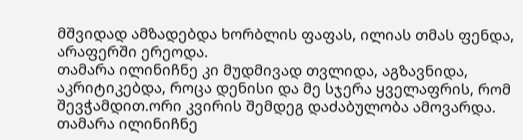მშვიდად ამზადებდა ხორბლის ფაფას, ილიას თმას ფენდა, არაფერში ერეოდა.
თამარა ილინიჩნე კი მუდმივად თვლიდა, აგზავნიდა, აკრიტიკებდა, როცა დენისი და მე სჯერა ყველაფრის, რომ შევჭამდით.ორი კვირის შემდეგ დაძაბულობა ამოვარდა. თამარა ილინიჩნე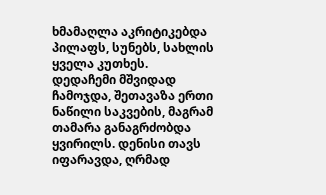ხმამაღლა აკრიტიკებდა პილაფს, სუნებს, სახლის ყველა კუთხეს.
დედაჩემი მშვიდად ჩამოჯდა, შეთავაზა ერთი ნაწილი საკვების, მაგრამ თამარა განაგრძობდა ყვირილს. დენისი თავს იფარავდა, ღრმად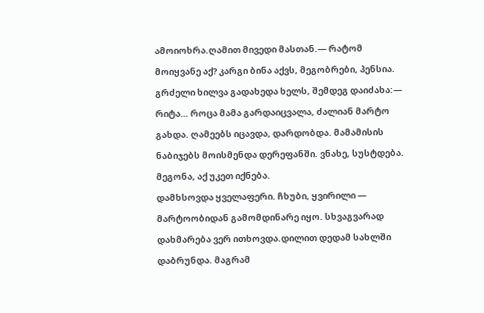ამოიოხრა.ღამით მივედი მასთან.— რატომ მოიყვანე აქ? კარგი ბინა აქვს, მეგობრები, პენსია.
გრძელი ხილვა გადახედა ხელს, შემდეგ დაიძახა:— რიტა… როცა მამა გარდაიცვალა, ძალიან მარტო გახდა. ღამეებს იცავდა, დარდობდა. მამამისის ნაბიჯებს მოისმენდა დერეფანში. ვნახე, სუსტდება. მეგონა, აქ უკეთ იქნება.
დამხსოვდა ყველაფერი. ჩხუბი, ყვირილი — მარტოობიდან გამომდინარე იყო. სხვაგვარად დახმარება ვერ ითხოვდა.დილით დედამ სახლში დაბრუნდა. მაგრამ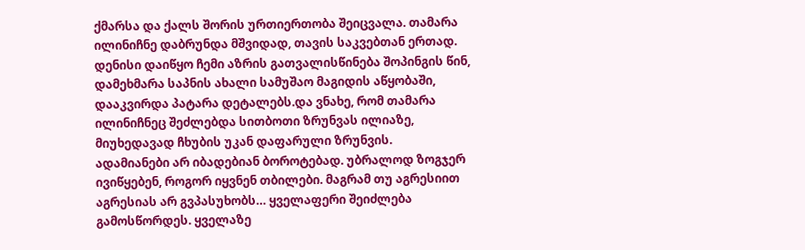ქმარსა და ქალს შორის ურთიერთობა შეიცვალა. თამარა ილინიჩნე დაბრუნდა მშვიდად, თავის საკვებთან ერთად.
დენისი დაიწყო ჩემი აზრის გათვალისწინება შოპინგის წინ, დამეხმარა საპნის ახალი სამუშაო მაგიდის აწყობაში, დააკვირდა პატარა დეტალებს.და ვნახე, რომ თამარა ილინიჩნეც შეძლებდა სითბოთი ზრუნვას ილიაზე, მიუხედავად ჩხუბის უკან დაფარული ზრუნვის.
ადამიანები არ იბადებიან ბოროტებად. უბრალოდ ზოგჯერ ივიწყებენ, როგორ იყვნენ თბილები. მაგრამ თუ აგრესიით აგრესიას არ გვპასუხობს… ყველაფერი შეიძლება გამოსწორდეს. ყველაზე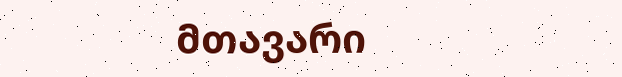მთავარი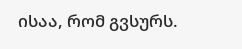ისაა, რომ გვსურს.